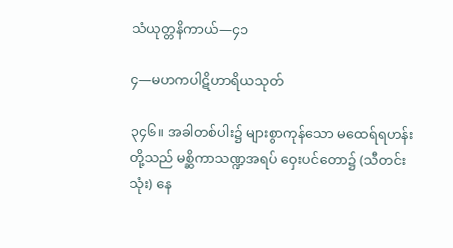သံယုတ္တနိကာယ်—၄၁

၄—မဟကပါဋိဟာရိယသုတ်

၃၄၆။ အခါတစ်ပါး၌ များစွာကုန်သော မထေရ်ရဟန်းတို့သည် မစ္ဆိကာသဏ္ဍအရပ် ဝှေးပင်တော၌ (သီတင်းသုံး) နေ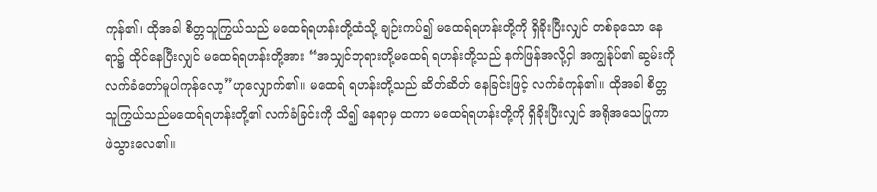ကုန်၏၊ ထိုအခါ စိတ္တသူကြွယ်သည် မထေရ်ရဟန်းတို့ထံသို့ ချဉ်းကပ်၍ မထေရ်ရဟန်းတို့ကို ရှိခိုးပြီးလျှင် တစ်ခုသော နေရာ၌ ထိုင်နေပြီးလျှင် မထေရ်ရဟန်းတို့အား “အသျှင်ဘုရားတို့မထေရ် ရဟန်းတို့သည် နက်ဖြန်အလို့ငှါ အကျွန်ုပ်၏ ဆွမ်းကို လက်ခံတော်မူပါကုန်လော့”ဟုလျှောက်၏။ မထေရ် ရဟန်းတို့သည် ဆိတ်ဆိတ် နေခြင်းဖြင့် လက်ခံကုန်၏။ ထိုအခါ စိတ္တသူကြွယ်သည်မထေရ်ရဟန်းတို့၏ လက်ခံခြင်းကို သိ၍ နေရာမှ ထကာ မထေရ်ရဟန်းတို့ကို ရှိခိုးပြီးလျှင် အရိုအသေပြုကာ ဖဲသွားလေ၏။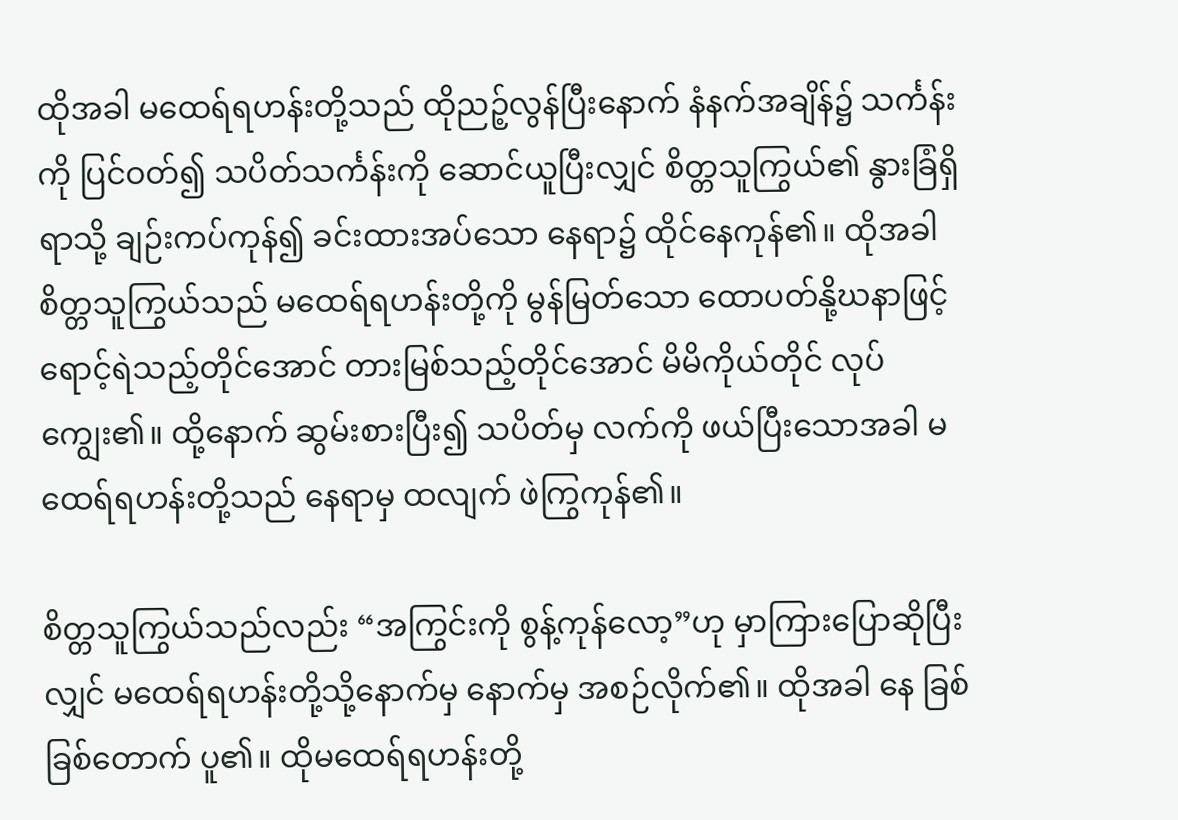ထိုအခါ မထေရ်ရဟန်းတို့သည် ထိုညဉ့်လွန်ပြီးနောက် နံနက်အချိန်၌ သင်္ကန်းကို ပြင်ဝတ်၍ သပိတ်သင်္ကန်းကို ဆောင်ယူပြီးလျှင် စိတ္တသူကြွယ်၏ နွားခြံရှိရာသို့ ချဉ်းကပ်ကုန်၍ ခင်းထားအပ်သော နေရာ၌ ထိုင်နေကုန်၏။ ထိုအခါ စိတ္တသူကြွယ်သည် မထေရ်ရဟန်းတို့ကို မွန်မြတ်သော ထောပတ်နို့ဃနာဖြင့်ရောင့်ရဲသည့်တိုင်အောင် တားမြစ်သည့်တိုင်အောင် မိမိကိုယ်တိုင် လုပ်ကျွေး၏။ ထို့နောက် ဆွမ်းစားပြီး၍ သပိတ်မှ လက်ကို ဖယ်ပြီးသောအခါ မထေရ်ရဟန်းတို့သည် နေရာမှ ထလျက် ဖဲကြွကုန်၏။

စိတ္တသူကြွယ်သည်လည်း “အကြွင်းကို စွန့်ကုန်လော့”ဟု မှာကြားပြောဆိုပြီးလျှင် မထေရ်ရဟန်းတို့သို့နောက်မှ နောက်မှ အစဉ်လိုက်၏။ ထိုအခါ နေ ခြစ်ခြစ်တောက် ပူ၏။ ထိုမထေရ်ရဟန်းတို့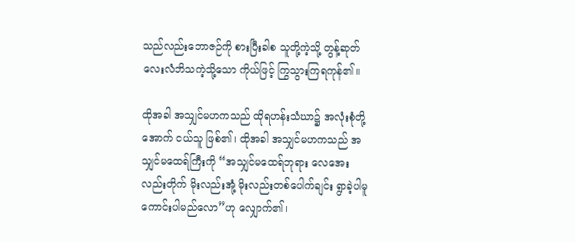သည်လည်းဘောဇဉ်ကို စားပြီးခါစ သူတို့ကဲ့သို့ တွန့်ဆုတ်လေးလံဘိသကဲ့သို့သော ကိုယ်ဖြင့် ကြွသွားကြရကုန်၏။

ထိုအခါ အသျှင်မဟကသည် ထိုရဟန်းသံဃာ၌ အလုံးစုံတို့ အောက် ငယ်သူ ဖြစ်၏၊ ထိုအခါ အသျှင်မဟကသည် အသျှင်မထေရ်ကြီးကို “အသျှင်မထေရ်ဘုရား လေအေးလည်းတိုက် မိုးလည်းအုံ့ မိုးလည်းတစ်ပေါက်ချင်း ရွာခဲ့ပါမူ ကောင်းပါမည်လော”ဟု လျှောက်၏၊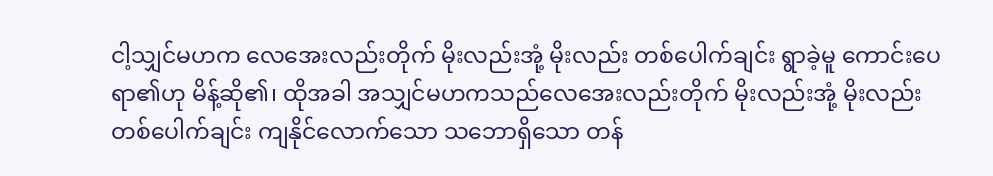ငါ့သျှင်မဟက လေအေးလည်းတိုက် မိုးလည်းအုံ့ မိုးလည်း တစ်ပေါက်ချင်း ရွာခဲ့မူ ကောင်းပေရာ၏ဟု မိန့်ဆို၏၊ ထိုအခါ အသျှင်မဟကသည်လေအေးလည်းတိုက် မိုးလည်းအုံ့ မိုးလည်း တစ်ပေါက်ချင်း ကျနိုင်လောက်သော သဘောရှိသော တန်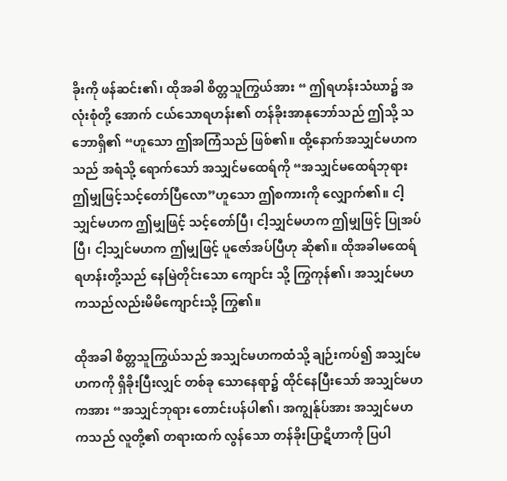ခိုးကို ဖန်ဆင်း၏၊ ထိုအခါ စိတ္တသူကြွယ်အား “ ဤရဟန်းသံဃာ၌ အလုံးစုံတို့ အောက် ငယ်သောရဟန်း၏ တန်ခိုးအာနုဘော်သည် ဤသို့ သဘောရှိ၏ “ဟူသော ဤအကြံသည် ဖြစ်၏။ ထို့နောက်အသျှင်မဟကသည် အရံသို့ ရောက်သော် အသျှင်မထေရ်ကို “အသျှင်မထေရ်ဘုရား ဤမျှဖြင့်သင့်တော်ပြီလော”ဟူသော ဤစကားကို လျှောက်၏။ ငါ့သျှင်မဟက ဤမျှဖြင့် သင့်တော်ပြီ၊ ငါ့သျှင်မဟက ဤမျှဖြင့် ပြုအပ်ပြီ၊ ငါ့သျှင်မဟက ဤမျှဖြင့် ပူဇော်အပ်ပြီဟု ဆို၏။ ထိုအခါမထေရ်ရဟန်းတို့သည် နေမြဲတိုင်းသော ကျောင်း သို့ ကြွကုန်၏၊ အသျှင်မဟကသည်လည်းမိမိကျောင်းသို့ ကြွ၏။

ထိုအခါ စိတ္တသူကြွယ်သည် အသျှင်မဟကထံသို့ ချဉ်းကပ်၍ အသျှင်မဟကကို ရှိခိုးပြီးလျှင် တစ်ခု သောနေရာ၌ ထိုင်နေပြီးသော် အသျှင်မဟကအား “အသျှင်ဘုရား တောင်းပန်ပါ၏၊ အကျွန်ုပ်အား အသျှင်မဟကသည် လူတို့၏ တရားထက် လွန်သော တန်ခိုးပြာဋိဟာကို ပြပါ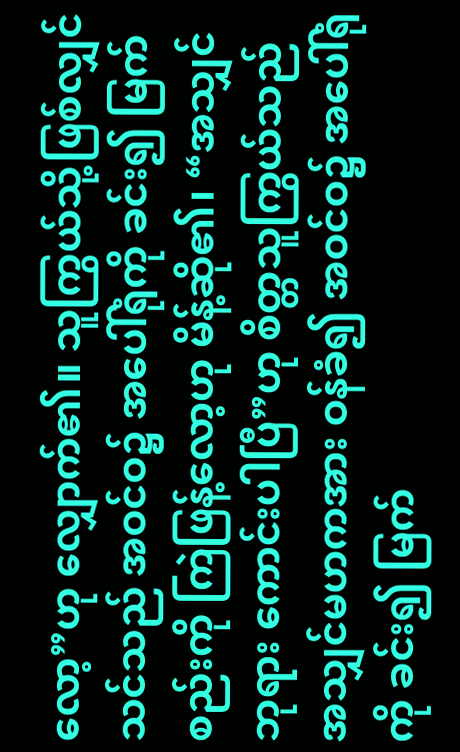လော့”ဟု လျှောက်၏။ သူကြွယ်သို့ဖြစ်လျှင် သင်သည် အဝင်ဝ၌ အပေါ်ရုံကို ခင်း၍ မြက်စည်းကို ကြဲဖြန့်လော့ဟု မိန့်ဆို၏၊ “အသျှင်ဘုရား ကောင်းပါပြီ”ဟု စိတ္တသူကြွယ်သည် အသျှင်မဟကအား ဝန်ခံ၍ အဝင်ဝ၌ အပေါ်ရုံကို ခင်း၍ မြက်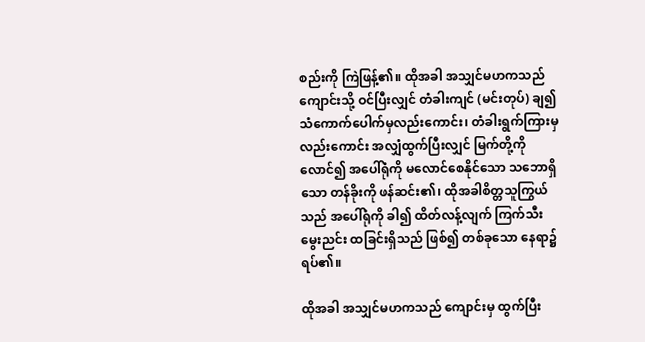စည်းကို ကြဲဖြန့်၏။ ထိုအခါ အသျှင်မဟကသည် ကျောင်းသို့ ဝင်ပြီးလျှင် တံခါးကျင် (မင်းတုပ်) ချ၍ သံကောက်ပေါက်မှလည်းကောင်း၊ တံခါးရွက်ကြားမှလည်းကောင်း အလျှံထွက်ပြီးလျှင် မြက်တို့ကိုလောင်၍ အပေါ်ရုံကို မလောင်စေနိုင်သော သဘောရှိသော တန်ခိုးကို ဖန်ဆင်း၏၊ ထိုအခါစိတ္တသူကြွယ်သည် အပေါ်ရုံကို ခါ၍ ထိတ်လန့်လျက် ကြက်သီးမွေးညင်း ထခြင်းရှိသည် ဖြစ်၍ တစ်ခုသော နေရာ၌ ရပ်၏။

ထိုအခါ အသျှင်မဟကသည် ကျောင်းမှ ထွက်ပြီး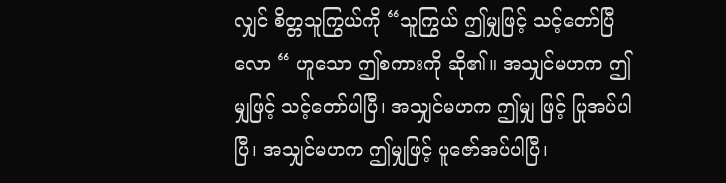လျှင် စိတ္တသူကြွယ်ကို “သူကြွယ် ဤမျှဖြင့် သင့်တော်ပြီလော “ ဟူသော ဤစကားကို ဆို၏။ အသျှင်မဟက ဤမျှဖြင့် သင့်တော်ပါပြီ၊ အသျှင်မဟက ဤမျှ ဖြင့် ပြုအပ်ပါပြီ၊ အသျှင်မဟက ဤမျှဖြင့် ပူဇော်အပ်ပါပြီ၊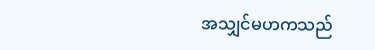အသျှင်မဟကသည်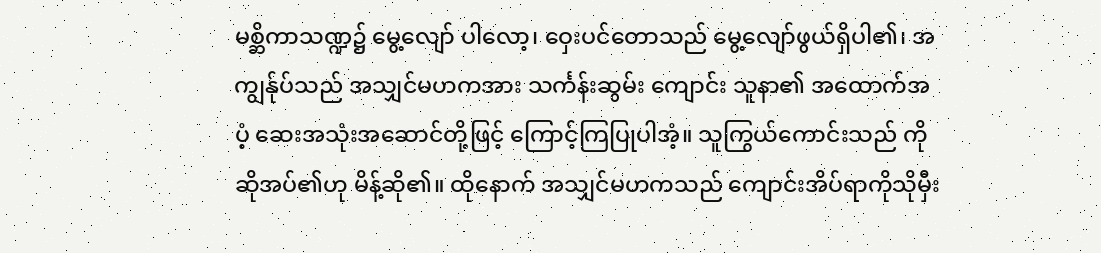မစ္ဆိကာသဏ္ဍ၌ မွေ့လျော် ပါလော့၊ ဝှေးပင်တောသည် မွေ့လျော်ဖွယ်ရှိပါ၏၊ အကျွန်ုပ်သည် အသျှင်မဟကအား သင်္ကန်းဆွမ်း ကျောင်း သူနာ၏ အထောက်အပံ့ ဆေးအသုံးအဆောင်တို့ဖြင့် ကြောင့်ကြပြုပါအံ့။ သူကြွယ်ကောင်းသည် ကို ဆိုအပ်၏ဟု မိန့်ဆို၏။ ထိုနောက် အသျှင်မဟကသည် ကျောင်းအိပ်ရာကိုသိုမှီး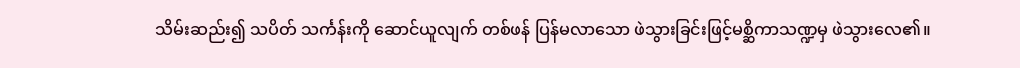သိမ်းဆည်း၍ သပိတ် သင်္ကန်းကို ဆောင်ယူလျက် တစ်ဖန် ပြန်မလာသော ဖဲသွားခြင်းဖြင့်မစ္ဆိကာသဏ္ဍမှ ဖဲသွားလေ၏။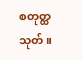စတုတ္ထသုတ်။